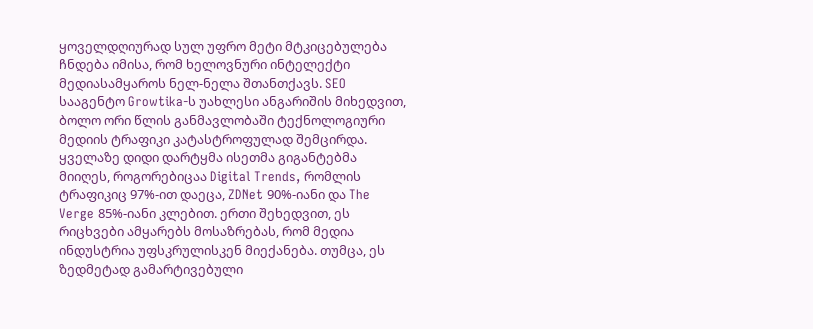ყოველდღიურად სულ უფრო მეტი მტკიცებულება ჩნდება იმისა, რომ ხელოვნური ინტელექტი მედიასამყაროს ნელ-ნელა შთანთქავს. SEO სააგენტო Growtika-ს უახლესი ანგარიშის მიხედვით, ბოლო ორი წლის განმავლობაში ტექნოლოგიური მედიის ტრაფიკი კატასტროფულად შემცირდა. ყველაზე დიდი დარტყმა ისეთმა გიგანტებმა მიიღეს, როგორებიცაა Digital Trends, რომლის ტრაფიკიც 97%-ით დაეცა, ZDNet 90%-იანი და The Verge 85%-იანი კლებით. ერთი შეხედვით, ეს რიცხვები ამყარებს მოსაზრებას, რომ მედია ინდუსტრია უფსკრულისკენ მიექანება. თუმცა, ეს ზედმეტად გამარტივებული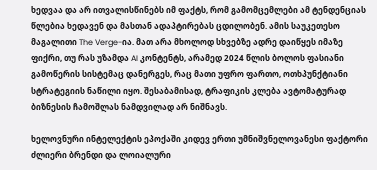ხედვაა და არ ითვალისწინებს იმ ფაქტს, რომ გამომცემლები ამ ტენდენციას წლებია ხედავენ და მასთან ადაპტირებას ცდილობენ. ამის საუკეთესო მაგალითი The Verge-ია. მათ არა მხოლოდ სხვებზე ადრე დაიწყეს იმაზე ფიქრი, თუ რას უზამდა AI კონტენტს, არამედ 2024 წლის ბოლოს ფასიანი გამოწერის სისტემაც დანერგეს, რაც მათი უფრო ფართო, ოთხპუნქტიანი სტრატეგიის ნაწილი იყო. შესაბამისად, ტრაფიკის კლება ავტომატურად ბიზნესის ჩამოშლას ნამდვილად არ ნიშნავს.

ხელოვნური ინტელექტის ეპოქაში კიდევ ერთი უმნიშვნელოვანესი ფაქტორი ძლიერი ბრენდი და ლოიალური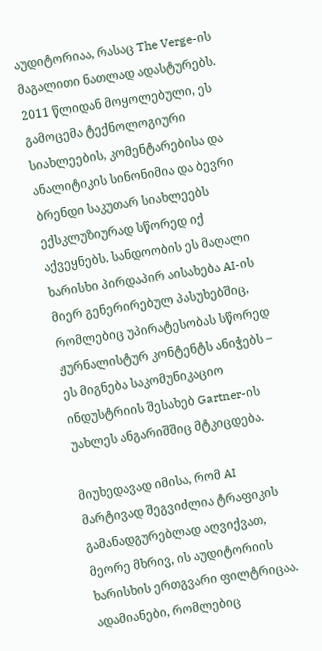აუდიტორიაა, რასაც The Verge-ის მაგალითი ნათლად ადასტურებს. 2011 წლიდან მოყოლებული, ეს გამოცემა ტექნოლოგიური სიახლეების, კომენტარებისა და ანალიტიკის სინონიმია და ბევრი ბრენდი საკუთარ სიახლეებს ექსკლუზიურად სწორედ იქ აქვეყნებს. სანდოობის ეს მაღალი ხარისხი პირდაპირ აისახება AI-ის მიერ გენერირებულ პასუხებშიც, რომლებიც უპირატესობას სწორედ ჟურნალისტურ კონტენტს ანიჭებს – ეს მიგნება საკომუნიკაციო ინდუსტრიის შესახებ Gartner-ის უახლეს ანგარიშშიც მტკიცდება.

მიუხედავად იმისა, რომ AI მარტივად შეგვიძლია ტრაფიკის გამანადგურებლად აღვიქვათ, მეორე მხრივ, ის აუდიტორიის ხარისხის ერთგვარი ფილტრიცაა. ადამიანები, რომლებიც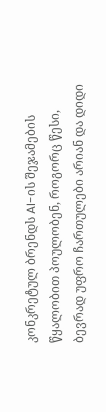კონკრეტულ ბრენდს AI-ის შეჯამების წყალობით პოულობენ, როგორც წესი, ბევრად უფრო ჩართულები არიან და დიდი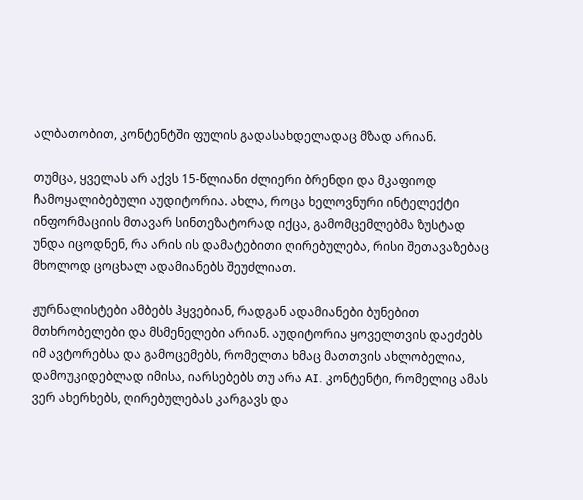ალბათობით, კონტენტში ფულის გადასახდელადაც მზად არიან.

თუმცა, ყველას არ აქვს 15-წლიანი ძლიერი ბრენდი და მკაფიოდ ჩამოყალიბებული აუდიტორია. ახლა, როცა ხელოვნური ინტელექტი ინფორმაციის მთავარ სინთეზატორად იქცა, გამომცემლებმა ზუსტად უნდა იცოდნენ, რა არის ის დამატებითი ღირებულება, რისი შეთავაზებაც მხოლოდ ცოცხალ ადამიანებს შეუძლიათ.

ჟურნალისტები ამბებს ჰყვებიან, რადგან ადამიანები ბუნებით მთხრობელები და მსმენელები არიან. აუდიტორია ყოველთვის დაეძებს იმ ავტორებსა და გამოცემებს, რომელთა ხმაც მათთვის ახლობელია, დამოუკიდებლად იმისა, იარსებებს თუ არა AI. კონტენტი, რომელიც ამას ვერ ახერხებს, ღირებულებას კარგავს და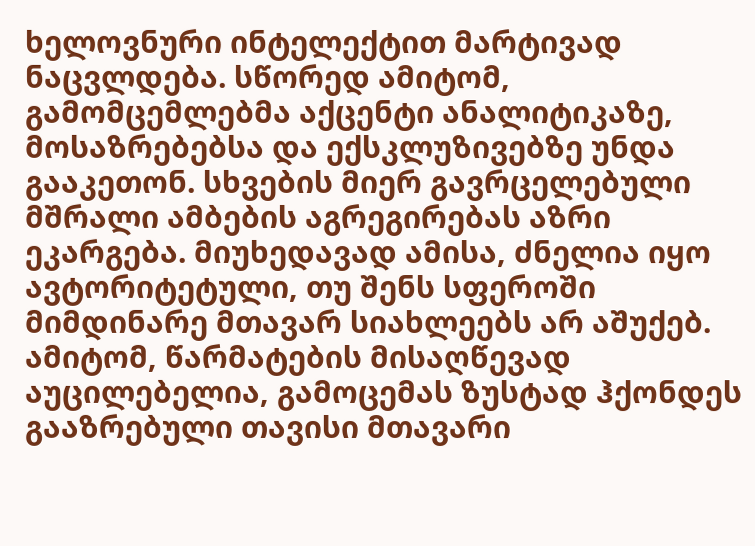ხელოვნური ინტელექტით მარტივად ნაცვლდება. სწორედ ამიტომ, გამომცემლებმა აქცენტი ანალიტიკაზე, მოსაზრებებსა და ექსკლუზივებზე უნდა გააკეთონ. სხვების მიერ გავრცელებული მშრალი ამბების აგრეგირებას აზრი ეკარგება. მიუხედავად ამისა, ძნელია იყო ავტორიტეტული, თუ შენს სფეროში მიმდინარე მთავარ სიახლეებს არ აშუქებ. ამიტომ, წარმატების მისაღწევად აუცილებელია, გამოცემას ზუსტად ჰქონდეს გააზრებული თავისი მთავარი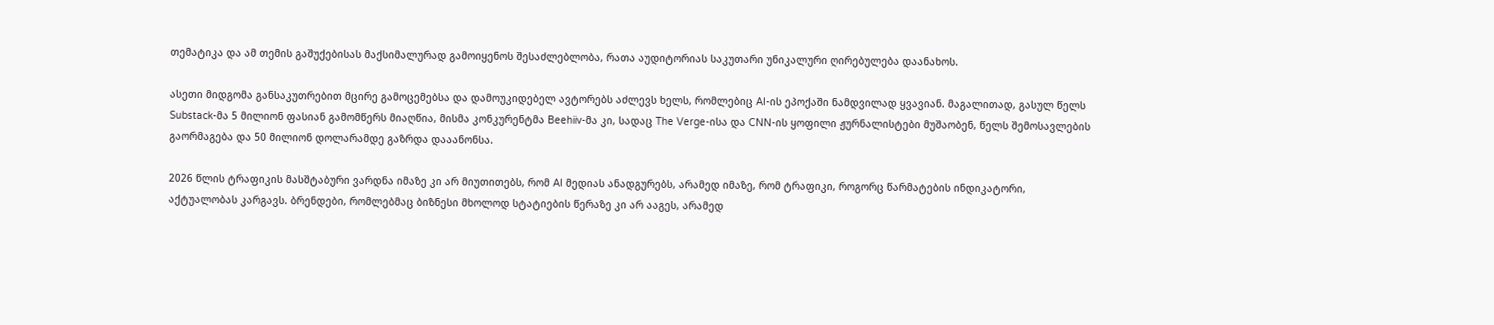თემატიკა და ამ თემის გაშუქებისას მაქსიმალურად გამოიყენოს შესაძლებლობა, რათა აუდიტორიას საკუთარი უნიკალური ღირებულება დაანახოს.

ასეთი მიდგომა განსაკუთრებით მცირე გამოცემებსა და დამოუკიდებელ ავტორებს აძლევს ხელს, რომლებიც AI-ის ეპოქაში ნამდვილად ყვავიან. მაგალითად, გასულ წელს Substack-მა 5 მილიონ ფასიან გამომწერს მიაღწია, მისმა კონკურენტმა Beehiiv-მა კი, სადაც The Verge-ისა და CNN-ის ყოფილი ჟურნალისტები მუშაობენ, წელს შემოსავლების გაორმაგება და 50 მილიონ დოლარამდე გაზრდა დააანონსა.

2026 წლის ტრაფიკის მასშტაბური ვარდნა იმაზე კი არ მიუთითებს, რომ AI მედიას ანადგურებს, არამედ იმაზე, რომ ტრაფიკი, როგორც წარმატების ინდიკატორი, აქტუალობას კარგავს. ბრენდები, რომლებმაც ბიზნესი მხოლოდ სტატიების წერაზე კი არ ააგეს, არამედ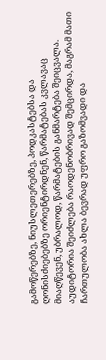გამოწერებზე, ნიუსლეთერებზე, პოდკასტებსა და ღონისძიებებზე ორიენტირდნენ, წარმატებას კვლავაც მიაღწევენ, უბრალოდ, წარმატების განმარტება შეიცვალა. აუდიტორია შეიძლება რაოდენობრივად შემცირდა, მაგრამ მათი ჩართულობა ახლა ბევრად უფრო გაზომვადი და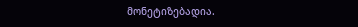მონეტიზებადია.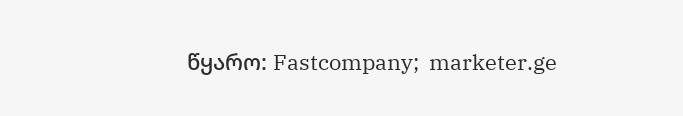წყარო: Fastcompany;  marketer.ge